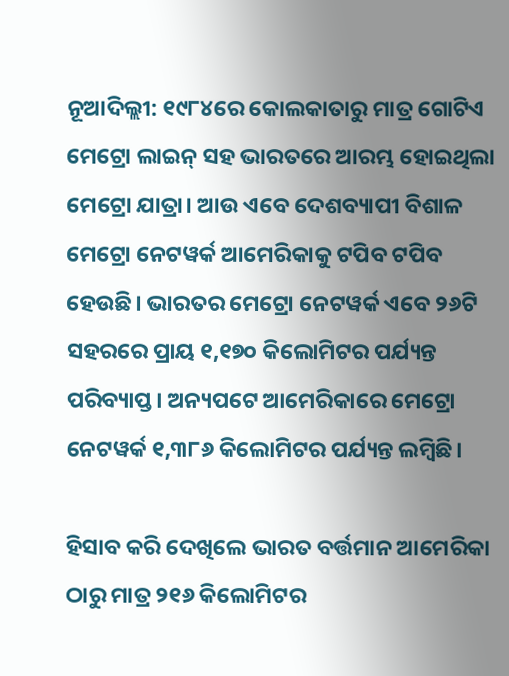ନୂଆଦିଲ୍ଲୀ: ୧୯୮୪ରେ କୋଲକାତାରୁ ମାତ୍ର ଗୋଟିଏ ମେଟ୍ରୋ ଲାଇନ୍ ସହ ଭାରତରେ ଆରମ୍ଭ ହୋଇଥିଲା ମେଟ୍ରୋ ଯାତ୍ରା। ଆଉ ଏବେ ଦେଶବ୍ୟାପୀ ବିଶାଳ ମେଟ୍ରୋ ନେଟୱର୍କ ଆମେରିକାକୁ ଟପିବ ଟପିବ ହେଉଛି। ଭାରତର ମେଟ୍ରୋ ନେଟୱର୍କ ଏବେ ୨୬ଟି ସହରରେ ପ୍ରାୟ ୧,୧୭୦ କିଲୋମିଟର ପର୍ଯ୍ୟନ୍ତ ପରିବ୍ୟାପ୍ତ। ଅନ୍ୟପଟେ ଆମେରିକାରେ ମେଟ୍ରୋ ନେଟୱର୍କ ୧,୩୮୬ କିଲୋମିଟର ପର୍ଯ୍ୟନ୍ତ ଲମ୍ବିଛି।

ହିସାବ କରି ଦେଖିଲେ ଭାରତ ବର୍ତ୍ତମାନ ଆମେରିକା ଠାରୁ ମାତ୍ର ୨୧୬ କିଲୋମିଟର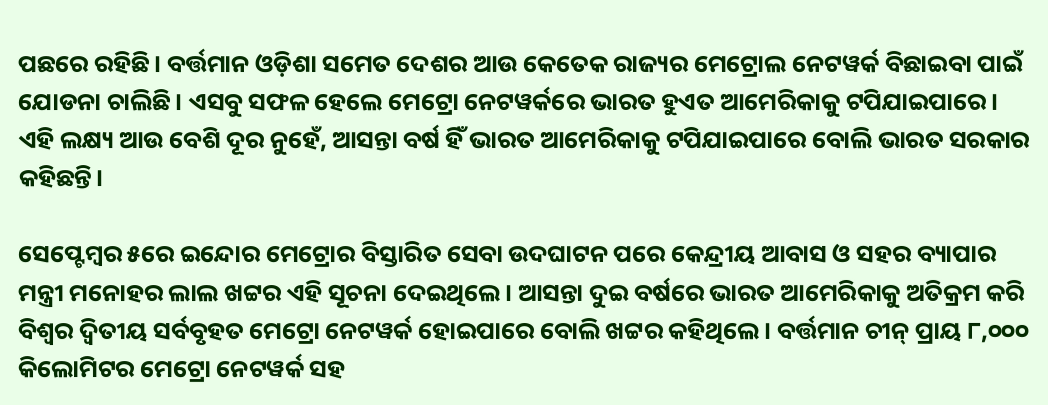ପଛରେ ରହିଛି। ବର୍ତ୍ତମାନ ଓଡ଼ିଶା ସମେତ ଦେଶର ଆଉ କେତେକ ରାଜ୍ୟର ମେଟ୍ରୋଲ ନେଟୱର୍କ ବିଛାଇବା ପାଇଁ ଯୋଡନା ଚାଲିଛି। ଏସବୁ ସଫଳ ହେଲେ ମେଟ୍ରୋ ନେଟୱର୍କରେ ଭାରତ ହୁଏତ ଆମେରିକାକୁ ଟପିଯାଇପାରେ। ଏହି ଲକ୍ଷ୍ୟ ଆଉ ବେଶି ଦୂର ନୁହେଁ, ଆସନ୍ତା ବର୍ଷ ହିଁ ଭାରତ ଆମେରିକାକୁ ଟପିଯାଇପାରେ ବୋଲି ଭାରତ ସରକାର କହିଛନ୍ତି।

ସେପ୍ଟେମ୍ବର ୫ରେ ଇନ୍ଦୋର ମେଟ୍ରୋର ବିସ୍ତାରିତ ସେବା ଉଦଘାଟନ ପରେ କେନ୍ଦ୍ରୀୟ ଆବାସ ଓ ସହର ବ୍ୟାପାର ମନ୍ତ୍ରୀ ମନୋହର ଲାଲ ଖଟ୍ଟର ଏହି ସୂଚନା ଦେଇଥିଲେ। ଆସନ୍ତା ଦୁଇ ବର୍ଷରେ ଭାରତ ଆମେରିକାକୁ ଅତିକ୍ରମ କରି ବିଶ୍ୱର ଦ୍ୱିତୀୟ ସର୍ବବୃହତ ମେଟ୍ରୋ ନେଟୱର୍କ ହୋଇପାରେ ବୋଲି ଖଟ୍ଟର କହିଥିଲେ। ବର୍ତ୍ତମାନ ଚୀନ୍ ପ୍ରାୟ ୮,୦୦୦ କିଲୋମିଟର ମେଟ୍ରୋ ନେଟୱର୍କ ସହ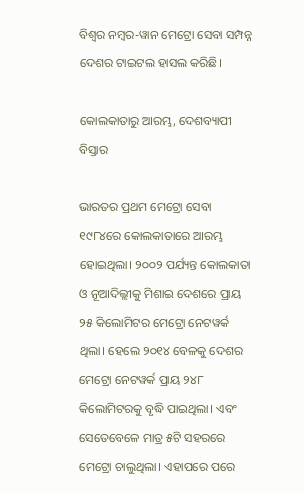ବିଶ୍ୱର ନମ୍ବର-ୱାନ ମେଟ୍ରୋ ସେବା ସମ୍ପନ୍ନ ଦେଶର ଟାଇଟଲ ହାସଲ କରିଛି।

କୋଲକାତାରୁ ଆରମ୍ଭ, ଦେଶବ୍ୟାପୀ ବିସ୍ତାର

ଭାରତର ପ୍ରଥମ ମେଟ୍ରୋ ସେବା ୧୯୮୪ରେ କୋଲକାତାରେ ଆରମ୍ଭ ହୋଇଥିଲା। ୨୦୦୨ ପର୍ଯ୍ୟନ୍ତ କୋଲକାତା ଓ ନୂଆଦିଲ୍ଲୀକୁ ମିଶାଇ ଦେଶରେ ପ୍ରାୟ ୨୫ କିଲୋମିଟର ମେଟ୍ରୋ ନେଟୱର୍କ ଥିଲା। ହେଲେ ୨୦୧୪ ବେଳକୁ ଦେଶର ମେଟ୍ରୋ ନେଟୱର୍କ ପ୍ରାୟ ୨୪୮ କିଲୋମିଟରକୁ ବୃଦ୍ଧି ପାଇଥିଲା। ଏବଂ ସେତେବେଳେ ମାତ୍ର ୫ଟି ସହରରେ ମେଟ୍ରୋ ଚାଲୁଥିଲା। ଏହାପରେ ପରେ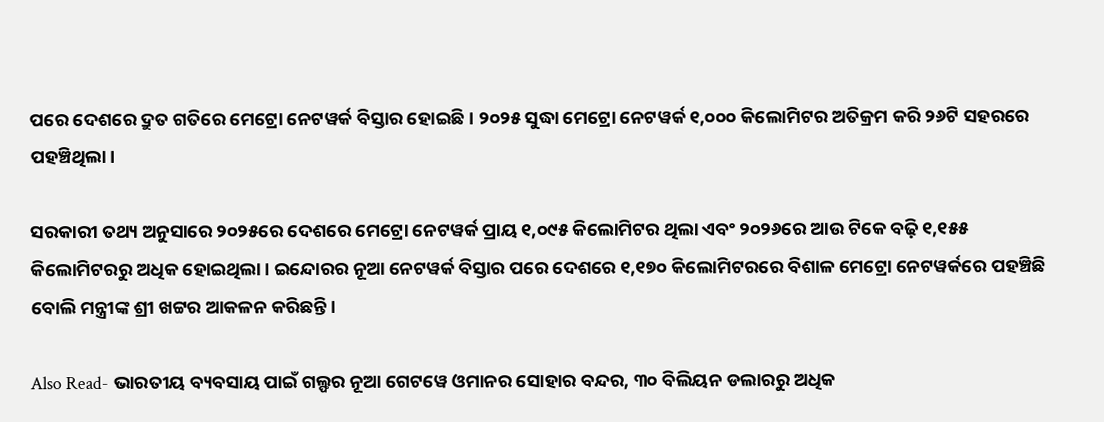ପରେ ଦେଶରେ ଦ୍ରୁତ ଗତିରେ ମେଟ୍ରୋ ନେଟୱର୍କ ବିସ୍ତାର ହୋଇଛି। ୨୦୨୫ ସୁଦ୍ଧା ମେଟ୍ରୋ ନେଟୱର୍କ ୧,୦୦୦ କିଲୋମିଟର ଅତିକ୍ରମ କରି ୨୬ଟି ସହରରେ ପହଞ୍ଚିଥିଲା।

ସରକାରୀ ତଥ୍ୟ ଅନୁସାରେ ୨୦୨୫ରେ ଦେଶରେ ମେଟ୍ରୋ ନେଟୱର୍କ ପ୍ରାୟ ୧,୦୯୫ କିଲୋମିଟର ଥିଲା ଏବଂ ୨୦୨୬ରେ ଆଉ ଟିକେ ବଢ଼ି ୧,୧୫୫ କିଲୋମିଟରରୁ ଅଧିକ ହୋଇଥିଲା। ଇନ୍ଦୋରର ନୂଆ ନେଟୱର୍କ ବିସ୍ତାର ପରେ ଦେଶରେ ୧,୧୭୦ କିଲୋମିଟରରେ ବିଶାଳ ମେଟ୍ରୋ ନେଟୱର୍କରେ ପହଞ୍ଚିଛି ବୋଲି ମନ୍ତ୍ରୀଙ୍କ ଶ୍ରୀ ଖଟ୍ଟର ଆକଳନ କରିଛନ୍ତି।

Also Read- ଭାରତୀୟ ବ୍ୟବସାୟ ପାଇଁ ଗଲ୍ଫର ନୂଆ ଗେଟୱେ ଓମାନର ସୋହାର ବନ୍ଦର, ୩୦ ବିଲିୟନ ଡଲାରରୁ ଅଧିକ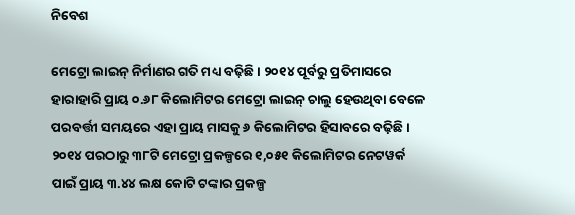ନିବେଶ

ମେଟ୍ରୋ ଲାଇନ୍ ନିର୍ମାଣର ଗତି ମଧ୍ୟ ବଢ଼ିଛି। ୨୦୧୪ ପୂର୍ବରୁ ପ୍ରତିମାସରେ ହାରାହାରି ପ୍ରାୟ ୦.୬୮ କିଲୋମିଟର ମେଟ୍ରୋ ଲାଇନ୍ ଚାଲୁ ହେଉଥିବା ବେଳେ ପରବର୍ତ୍ତୀ ସମୟରେ ଏହା ପ୍ରାୟ ମାସକୁ ୬ କିଲୋମିଟର ହିସାବରେ ବଢ଼ିଛି। ୨୦୧୪ ପରଠାରୁ ୩୮ଟି ମେଟ୍ରୋ ପ୍ରକଳ୍ପରେ ୧,୦୫୧ କିଲୋମିଟର ନେଟୱର୍କ ପାଇଁ ପ୍ରାୟ ୩.୪୪ ଲକ୍ଷ କୋଟି ଟଙ୍କାର ପ୍ରକଳ୍ପ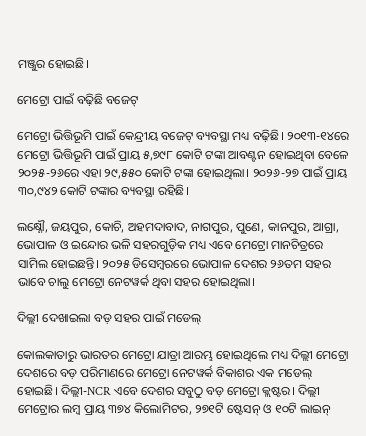ମଞ୍ଜୁର ହୋଇଛି।

ମେଟ୍ରୋ ପାଇଁ ବଢ଼ିଛି ବଜେଟ୍

ମେଟ୍ରୋ ଭିତ୍ତିଭୂମି ପାଇଁ କେନ୍ଦ୍ରୀୟ ବଜେଟ୍ ବ୍ୟବସ୍ଥା ମଧ୍ୟ ବଢ଼ିଛି। ୨୦୧୩-୧୪ରେ ମେଟ୍ରୋ ଭିତ୍ତିଭୂମି ପାଇଁ ପ୍ରାୟ ୫,୭୯୮ କୋଟି ଟଙ୍କା ଆବଣ୍ଟନ ହୋଇଥିବା ବେଳେ ୨୦୨୫-୨୬ରେ ଏହା ୨୯,୫୫୦ କୋଟି ଟଙ୍କା ହୋଇଥିଲା। ୨୦୨୬-୨୭ ପାଇଁ ପ୍ରାୟ ୩୦,୯୪୨ କୋଟି ଟଙ୍କାର ବ୍ୟବସ୍ଥା ରହିଛି।

ଲକ୍ଷ୍ନୌ, ଜୟପୁର, କୋଚି, ଅହମଦାବାଦ, ନାଗପୁର, ପୁଣେ, କାନପୁର, ଆଗ୍ରା, ଭୋପାଳ ଓ ଇନ୍ଦୋର ଭଳି ସହରଗୁଡ଼ିକ ମଧ୍ୟ ଏବେ ମେଟ୍ରୋ ମାନଚିତ୍ରରେ ସାମିଲ ହୋଇଛନ୍ତି। ୨୦୨୫ ଡିସେମ୍ବରରେ ଭୋପାଳ ଦେଶର ୨୬ତମ ସହର ଭାବେ ଚାଲୁ ମେଟ୍ରୋ ନେଟୱର୍କ ଥିବା ସହର ହୋଇଥିଲା।

ଦିଲ୍ଲୀ ଦେଖାଇଲା ବଡ଼ ସହର ପାଇଁ ମଡେଲ୍

କୋଲକାତାରୁ ଭାରତର ମେଟ୍ରୋ ଯାତ୍ରା ଆରମ୍ଭ ହୋଇଥିଲେ ମଧ୍ୟ ଦିଲ୍ଲୀ ମେଟ୍ରୋ ଦେଶରେ ବଡ଼ ପରିମାଣରେ ମେଟ୍ରୋ ନେଟୱର୍କ ବିକାଶର ଏକ ମଡେଲ୍ ହୋଇଛି। ଦିଲ୍ଲୀ-NCR ଏବେ ଦେଶର ସବୁଠୁ ବଡ଼ ମେଟ୍ରୋ କ୍ଲଷ୍ଟର। ଦିଲ୍ଲୀ ମେଟ୍ରୋର ଲମ୍ବ ପ୍ରାୟ ୩୭୪ କିଲୋମିଟର, ୨୭୧ଟି ଷ୍ଟେସନ୍ ଓ ୧୦ଟି ଲାଇନ୍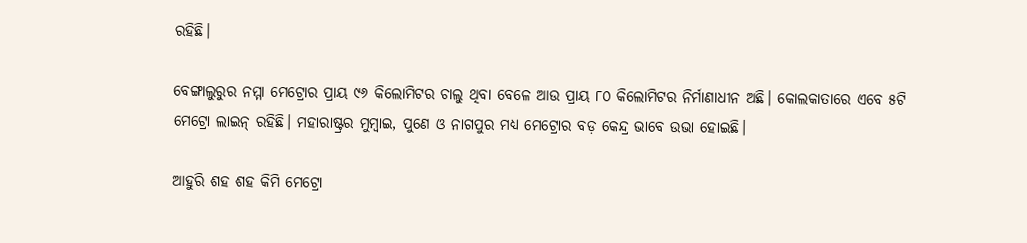ରହିଛି।

ବେଙ୍ଗାଲୁରୁର ନମ୍ମା ମେଟ୍ରୋର ପ୍ରାୟ ୯୬ କିଲୋମିଟର ଚାଲୁ ଥିବା ବେଳେ ଆଉ ପ୍ରାୟ ୮୦ କିଲୋମିଟର ନିର୍ମାଣାଧୀନ ଅଛି। କୋଲକାତାରେ ଏବେ ୫ଟି ମେଟ୍ରୋ ଲାଇନ୍ ରହିଛି। ମହାରାଷ୍ଟ୍ରର ମୁମ୍ବାଇ, ପୁଣେ ଓ ନାଗପୁର ମଧ୍ୟ ମେଟ୍ରୋର ବଡ଼ କେନ୍ଦ୍ର ଭାବେ ଉଭା ହୋଇଛି।

ଆହୁରି ଶହ ଶହ କିମି ମେଟ୍ରୋ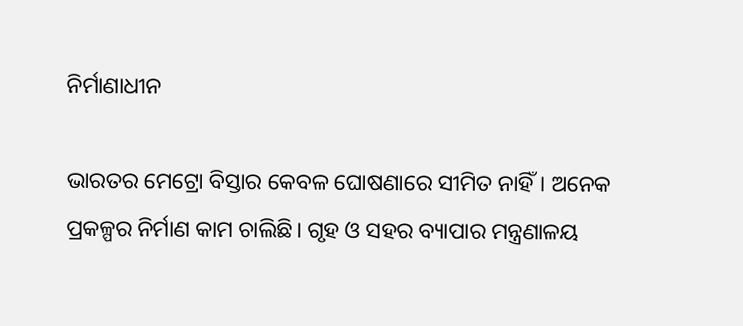ନିର୍ମାଣାଧୀନ

ଭାରତର ମେଟ୍ରୋ ବିସ୍ତାର କେବଳ ଘୋଷଣାରେ ସୀମିତ ନାହିଁ। ଅନେକ ପ୍ରକଳ୍ପର ନିର୍ମାଣ କାମ ଚାଲିଛି। ଗୃହ ଓ ସହର ବ୍ୟାପାର ମନ୍ତ୍ରଣାଳୟ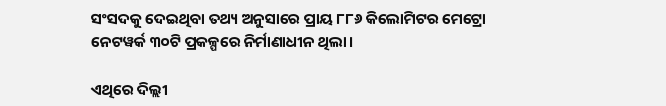ସଂସଦକୁ ଦେଇଥିବା ତଥ୍ୟ ଅନୁସାରେ ପ୍ରାୟ ୮୮୬ କିଲୋମିଟର ମେଟ୍ରୋ ନେଟୱର୍କ ୩୦ଟି ପ୍ରକଳ୍ପରେ ନିର୍ମାଣାଧୀନ ଥିଲା।

ଏଥିରେ ଦିଲ୍ଲୀ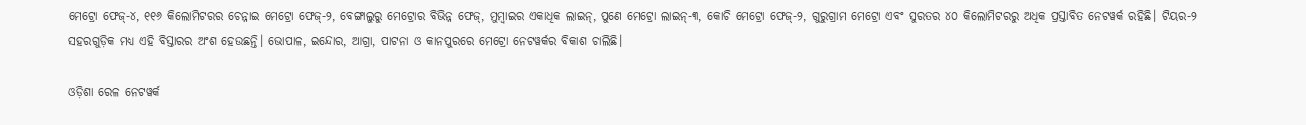ମେଟ୍ରୋ ଫେଜ୍-୪, ୧୧୬ କିଲୋମିଟରର ଚେନ୍ନାଇ ମେଟ୍ରୋ ଫେଜ୍-୨, ବେଙ୍ଗାଲୁରୁ ମେଟ୍ରୋର ବିଭିନ୍ନ ଫେଜ୍, ମୁମ୍ବାଇର ଏକାଧିକ ଲାଇନ୍, ପୁଣେ ମେଟ୍ରୋ ଲାଇନ୍-୩, କୋଚି ମେଟ୍ରୋ ଫେଜ୍-୨, ଗୁରୁଗ୍ରାମ ମେଟ୍ରୋ ଏବଂ ସୁରତର ୪୦ କିଲୋମିଟରରୁ ଅଧିକ ପ୍ରସ୍ତାବିତ ନେଟୱର୍କ ରହିଛି। ଟିୟର-୨ ସହରଗୁଡ଼ିକ ମଧ୍ୟ ଏହି ବିସ୍ତାରର ଅଂଶ ହେଉଛନ୍ତି। ଭୋପାଳ, ଇନ୍ଦୋର, ଆଗ୍ରା, ପାଟନା ଓ କାନପୁରରେ ମେଟ୍ରୋ ନେଟୱର୍କର ବିକାଶ ଚାଲିଛି।

ଓଡ଼ିଶା ରେଳ ନେଟୱର୍କ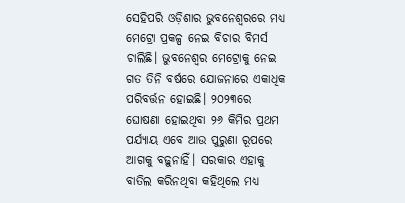ସେହିପରି ଓଡ଼ିଶାର ଭୁବନେଶ୍ୱରରେ ମଧ୍ୟ ମେଟ୍ରୋ ପ୍ରକଳ୍ପ ନେଇ ବିଚାର ବିମର୍ସ ଚାଲିଛି। ଭୁବନେଶ୍ୱର ମେଟ୍ରୋକୁ ନେଇ ଗତ ତିନି ବର୍ଷରେ ଯୋଜନାରେ ଏକାଧିକ ପରିବର୍ତ୍ତନ ହୋଇଛି। ୨୦୨୩ରେ ଘୋଷଣା ହୋଇଥିବା ୨୬ କିମିର ପ୍ରଥମ ପର୍ଯ୍ୟାୟ ଏବେ ଆଉ ପୁରୁଣା ରୂପରେ ଆଗକୁ ବଢ଼ୁନାହିଁ। ସରକାର ଏହାକୁ ବାତିଲ କରିନଥିବା କହିଥିଲେ ମଧ୍ୟ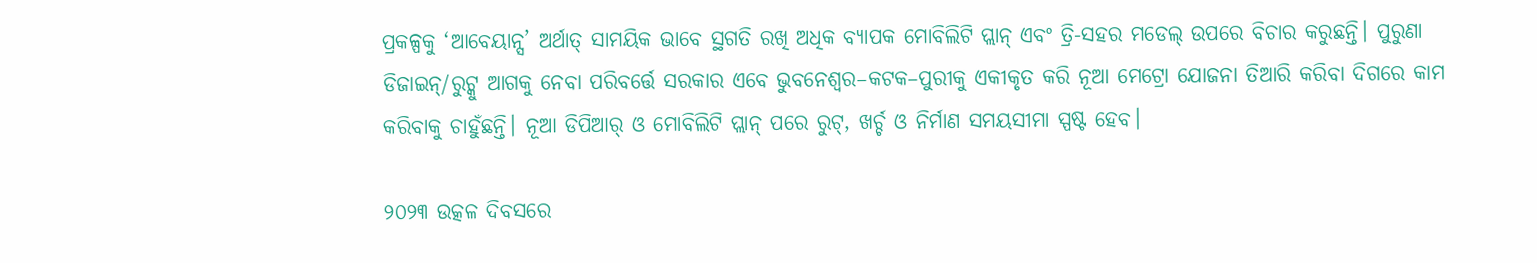ପ୍ରକଳ୍ପକୁ ‘ଆବେୟାନ୍ସ’ ଅର୍ଥାତ୍ ସାମୟିକ ଭାବେ ସ୍ଥଗତି ରଖି ଅଧିକ ବ୍ୟାପକ ମୋବିଲିଟି ପ୍ଲାନ୍ ଏବଂ ତ୍ରି-ସହର ମଡେଲ୍ ଉପରେ ବିଚାର କରୁଛନ୍ତି। ପୁରୁଣା ଡିଜାଇନ୍/ରୁଟ୍କୁ ଆଗକୁ ନେବା ପରିବର୍ତ୍ତେ ସରକାର ଏବେ ଭୁବନେଶ୍ୱର–କଟକ–ପୁରୀକୁ ଏକୀକୃତ କରି ନୂଆ ମେଟ୍ରୋ ଯୋଜନା ତିଆରି କରିବା ଦିଗରେ କାମ କରିବାକୁ ଚାହୁଁଛନ୍ତି। ନୂଆ ଡିପିଆର୍ ଓ ମୋବିଲିଟି ପ୍ଲାନ୍ ପରେ ରୁଟ୍, ଖର୍ଚ୍ଚ ଓ ନିର୍ମାଣ ସମୟସୀମା ସ୍ପଷ୍ଟ ହେବ।

୨୦୨୩ ଉତ୍କଳ ଦିବସରେ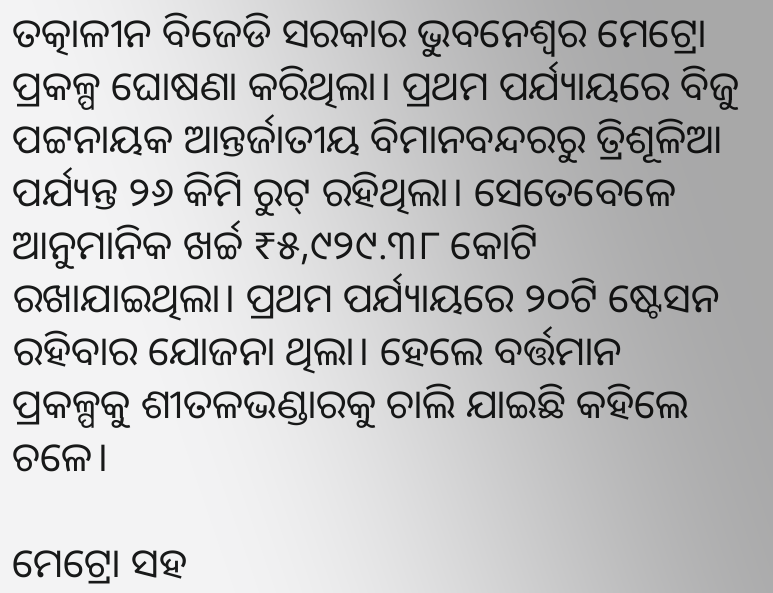ତତ୍କାଳୀନ ବିଜେଡି ସରକାର ଭୁବନେଶ୍ୱର ମେଟ୍ରୋ ପ୍ରକଳ୍ପ ଘୋଷଣା କରିଥିଲା। ପ୍ରଥମ ପର୍ଯ୍ୟାୟରେ ବିଜୁ ପଟ୍ଟନାୟକ ଆନ୍ତର୍ଜାତୀୟ ବିମାନବନ୍ଦରରୁ ତ୍ରିଶୂଳିଆ ପର୍ଯ୍ୟନ୍ତ ୨୬ କିମି ରୁଟ୍ ରହିଥିଲା। ସେତେବେଳେ ଆନୁମାନିକ ଖର୍ଚ୍ଚ ₹୫,୯୨୯.୩୮ କୋଟି ରଖାଯାଇଥିଲା। ପ୍ରଥମ ପର୍ଯ୍ୟାୟରେ ୨୦ଟି ଷ୍ଟେସନ ରହିବାର ଯୋଜନା ଥିଲା। ହେଲେ ବର୍ତ୍ତମାନ ପ୍ରକଳ୍ପକୁ ଶୀତଳଭଣ୍ଡାରକୁ ଚାଲି ଯାଇଛି କହିଲେ ଚଳେ।

ମେଟ୍ରୋ ସହ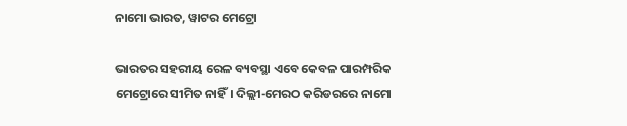ନାମୋ ଭାରତ, ୱାଟର ମେଟ୍ରୋ

ଭାରତର ସହରୀୟ ରେଳ ବ୍ୟବସ୍ଥା ଏବେ କେବଳ ପାରମ୍ପରିକ ମେଟ୍ରୋରେ ସୀମିତ ନାହିଁ। ଦିଲ୍ଲୀ-ମେରଠ କରିଡରରେ ନାମୋ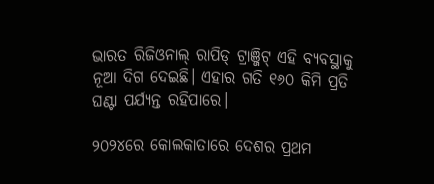ଭାରତ ରିଜିଓନାଲ୍ ରାପିଡ୍ ଟ୍ରାଞ୍ଜିଟ୍ ଏହି ବ୍ୟବସ୍ଥାକୁ ନୂଆ ଦିଗ ଦେଇଛି। ଏହାର ଗତି ୧୬୦ କିମି ପ୍ରତି ଘଣ୍ଟା ପର୍ଯ୍ୟନ୍ତ ରହିପାରେ।

୨୦୨୪ରେ କୋଲକାତାରେ ଦେଶର ପ୍ରଥମ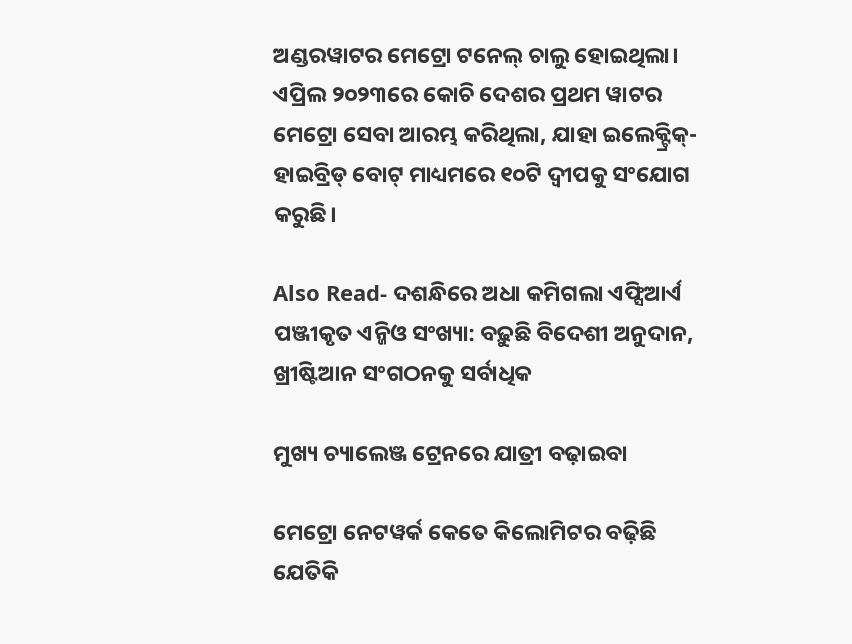ଅଣ୍ଡରୱାଟର ମେଟ୍ରୋ ଟନେଲ୍ ଚାଲୁ ହୋଇଥିଲା। ଏପ୍ରିଲ ୨୦୨୩ରେ କୋଚି ଦେଶର ପ୍ରଥମ ୱାଟର ମେଟ୍ରୋ ସେବା ଆରମ୍ଭ କରିଥିଲା, ଯାହା ଇଲେକ୍ଟ୍ରିକ୍-ହାଇବ୍ରିଡ୍ ବୋଟ୍ ମାଧ୍ୟମରେ ୧୦ଟି ଦ୍ୱୀପକୁ ସଂଯୋଗ କରୁଛି।

Also Read- ଦଶନ୍ଧିରେ ଅଧା କମିଗଲା ଏଫ୍ସିଆର୍ଏ ପଞ୍ଜୀକୃତ ଏନ୍ଜିଓ ସଂଖ୍ୟା: ବଢ଼ୁଛି ବିଦେଶୀ ଅନୁଦାନ, ଖ୍ରୀଷ୍ଟିଆନ ସଂଗଠନକୁ ସର୍ବାଧିକ

ମୁଖ୍ୟ ଚ୍ୟାଲେଞ୍ଜ ଟ୍ରେନରେ ଯାତ୍ରୀ ବଢ଼ାଇବା

ମେଟ୍ରୋ ନେଟୱର୍କ କେତେ କିଲୋମିଟର ବଢ଼ିଛି ଯେତିକି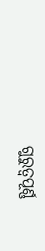ଗୁରୁତ୍ୱପୂର୍ଣ୍ଣ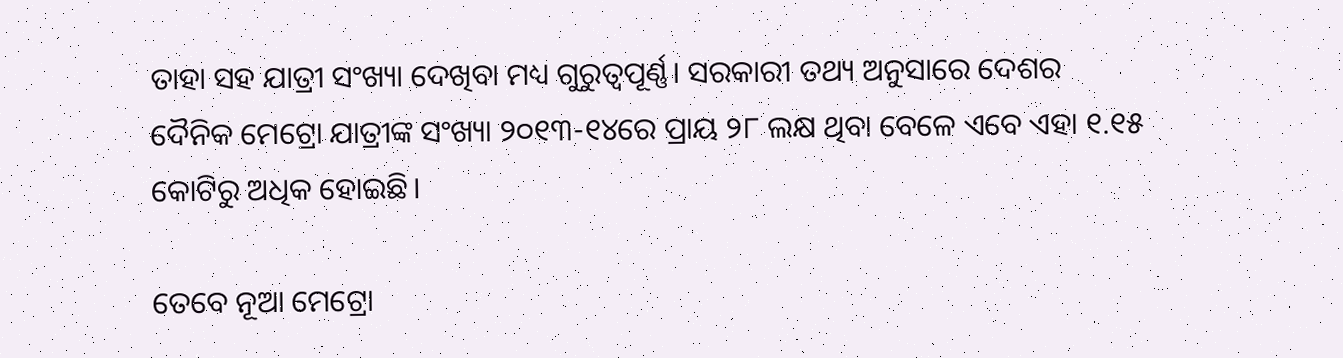ତାହା ସହ ଯାତ୍ରୀ ସଂଖ୍ୟା ଦେଖିବା ମଧ୍ୟ ଗୁରୁତ୍ୱପୂର୍ଣ୍ଣ। ସରକାରୀ ତଥ୍ୟ ଅନୁସାରେ ଦେଶର ଦୈନିକ ମେଟ୍ରୋ ଯାତ୍ରୀଙ୍କ ସଂଖ୍ୟା ୨୦୧୩-୧୪ରେ ପ୍ରାୟ ୨୮ ଲକ୍ଷ ଥିବା ବେଳେ ଏବେ ଏହା ୧.୧୫ କୋଟିରୁ ଅଧିକ ହୋଇଛି।

ତେବେ ନୂଆ ମେଟ୍ରୋ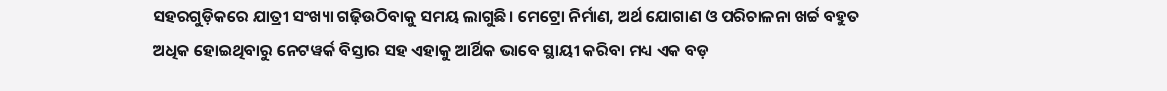ସହରଗୁଡ଼ିକରେ ଯାତ୍ରୀ ସଂଖ୍ୟା ଗଢ଼ିଉଠିବାକୁ ସମୟ ଲାଗୁଛି। ମେଟ୍ରୋ ନିର୍ମାଣ, ଅର୍ଥ ଯୋଗାଣ ଓ ପରିଚାଳନା ଖର୍ଚ୍ଚ ବହୁତ ଅଧିକ ହୋଇଥିବାରୁ ନେଟୱର୍କ ବିସ୍ତାର ସହ ଏହାକୁ ଆର୍ଥିକ ଭାବେ ସ୍ଥାୟୀ କରିବା ମଧ୍ୟ ଏକ ବଡ଼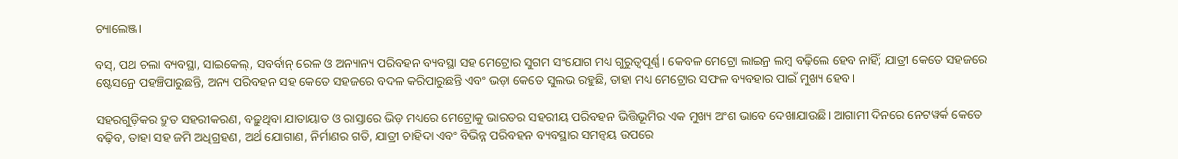ଚ୍ୟାଲେଞ୍ଜ।

ବସ୍, ପଥ ଚଲା ବ୍ୟବସ୍ଥା, ସାଇକେଲ୍, ସବର୍ବାନ୍ ରେଳ ଓ ଅନ୍ୟାନ୍ୟ ପରିବହନ ବ୍ୟବସ୍ଥା ସହ ମେଟ୍ରୋର ସୁଗମ ସଂଯୋଗ ମଧ୍ୟ ଗୁରୁତ୍ୱପୂର୍ଣ୍ଣ। କେବଳ ମେଟ୍ରୋ ଲାଇନ୍ର ଲମ୍ବ ବଢ଼ିଲେ ହେବ ନାହିଁ; ଯାତ୍ରୀ କେତେ ସହଜରେ ଷ୍ଟେସନ୍ରେ ପହଞ୍ଚିପାରୁଛନ୍ତି, ଅନ୍ୟ ପରିବହନ ସହ କେତେ ସହଜରେ ବଦଳ କରିପାରୁଛନ୍ତି ଏବଂ ଭଡ଼ା କେତେ ସୁଲଭ ରହୁଛି, ତାହା ମଧ୍ୟ ମେଟ୍ରୋର ସଫଳ ବ୍ୟବହାର ପାଇଁ ମୁଖ୍ୟ ହେବ।

ସହରଗୁଡ଼ିକର ଦ୍ରୁତ ସହରୀକରଣ, ବଢ଼ୁଥିବା ଯାତାୟାତ ଓ ରାସ୍ତାରେ ଭିଡ଼ ମଧ୍ୟରେ ମେଟ୍ରୋକୁ ଭାରତର ସହରୀୟ ପରିବହନ ଭିତ୍ତିଭୂମିର ଏକ ମୁଖ୍ୟ ଅଂଶ ଭାବେ ଦେଖାଯାଉଛି। ଆଗାମୀ ଦିନରେ ନେଟୱର୍କ କେତେ ବଢ଼ିବ, ତାହା ସହ ଜମି ଅଧିଗ୍ରହଣ, ଅର୍ଥ ଯୋଗାଣ, ନିର୍ମାଣର ଗତି, ଯାତ୍ରୀ ଚାହିଦା ଏବଂ ବିଭିନ୍ନ ପରିବହନ ବ୍ୟବସ୍ଥାର ସମନ୍ୱୟ ଉପରେ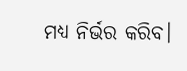ମଧ୍ୟ ନିର୍ଭର କରିବ।